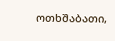ოთხშაბათი,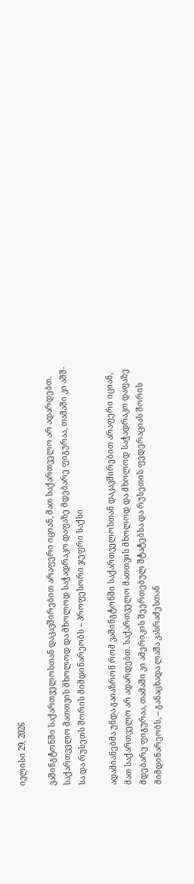ივლისი 29, 2026

ვაშინგტონში საქართველოსთან დაკავშირებით არაფერი იციან, მათ საქართველო არ ადარდებთ. საქართველო მათთვის მხოლოდ და მხოლოდ საჭადრაკო დაფაზე მდებარე ფიგურაა, თამაში კი აშშ-სა და რუსეთს შორის მიმდინარეობს – პროფესორი ჯეფრი საქსი

ადამიანებმა უნდა გაიაზრონ რომ ვაშინგტონში საქართველოსთან დაკავშირებით არაფერი იციან, მათ საქართველო არ ადარდებთ. საქართველო მათთვის მხოლოდ და მხოლოდ საჭადრაკო დაფაზე მდებარე ფიგურაა, თამაში კი ამერიკის შეერთებულ შტატებსა და რუსეთის ფედერაციას შორის მიმდინარეობს, – განაცხადა ლაშა კასრაძესთან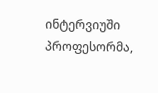ინტერვიუში პროფესორმა,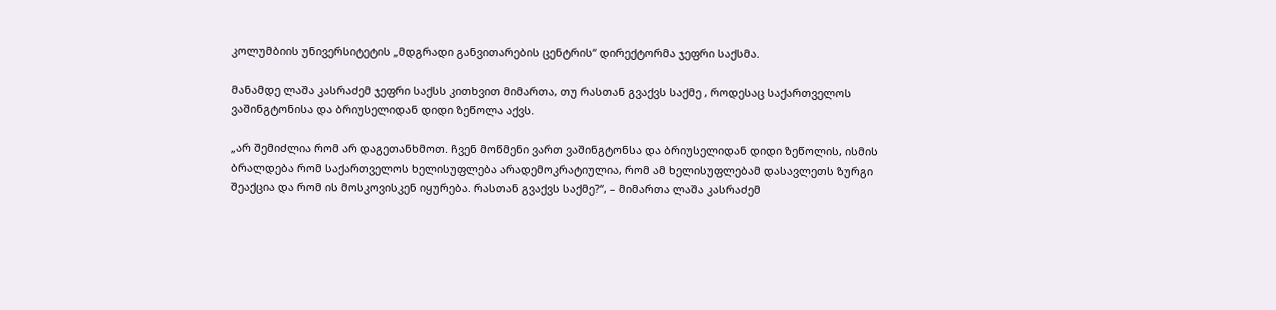კოლუმბიის უნივერსიტეტის „მდგრადი განვითარების ცენტრის“ დირექტორმა ჯეფრი საქსმა.

მანამდე ლაშა კასრაძემ ჯეფრი საქსს კითხვით მიმართა, თუ რასთან გვაქვს საქმე , როდესაც საქართველოს ვაშინგტონისა და ბრიუსელიდან დიდი ზეწოლა აქვს.

„არ შემიძლია რომ არ დაგეთანხმოთ. ჩვენ მოწმენი ვართ ვაშინგტონსა და ბრიუსელიდან დიდი ზეწოლის, ისმის ბრალდება რომ საქართველოს ხელისუფლება არადემოკრატიულია, რომ ამ ხელისუფლებამ დასავლეთს ზურგი შეაქცია და რომ ის მოსკოვისკენ იყურება. რასთან გვაქვს საქმე?“, – მიმართა ლაშა კასრაძემ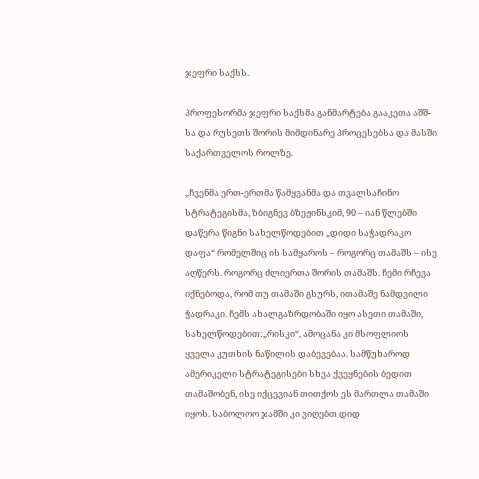ჯეფრი საქსს.

პროფესორმა ჯეფრი საქსმა განმარტება გააკეთა აშშ-სა და რუსეთს შორის მიმდინარე პროცესებსა და მასში საქართველოს როლზე.

„ჩვენმა ერთ-ერთმა წამყვანმა და თვალსაჩინო სტრატეგისმა, ზბიგნევ ბზეჟინსკიმ, 90 – იან წლებში დაწერა წიგნი სახელწოდებით „დიდი საჭადრაკო დაფა“ რომელშიც ის სამყაროს – როგორც თამაშს – ისე აღწერს. როგორც ძლიერთა შორის თამაშს. ჩემი რჩევა იქნებოდა, რომ თუ თამაში გსურს, ითამაშე ნამდვილი ჭადრაკი. ჩემს ახალგაზრდობაში იყო ასეთი თამაში, სახელწოდებით:„რისკი“, ამოცანა კი მსოფლიოს ყველა კუთხის ნაწილის დაბევებაა. სამწუხაროდ ამერიკელი სტრატეგისები სხვა ქვეყნების ბედით თამაშობენ, ისე იქცევიან თითქოს ეს მართლა თამაში იყოს. საბოლოო ჯამში კი ვიღებთ დიდ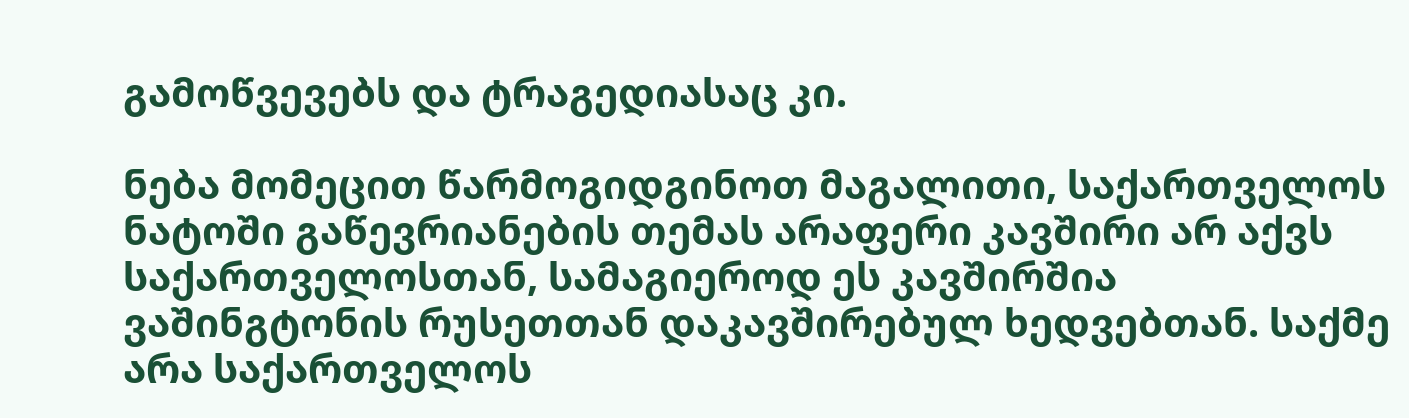გამოწვევებს და ტრაგედიასაც კი.

ნება მომეცით წარმოგიდგინოთ მაგალითი, საქართველოს ნატოში გაწევრიანების თემას არაფერი კავშირი არ აქვს საქართველოსთან, სამაგიეროდ ეს კავშირშია ვაშინგტონის რუსეთთან დაკავშირებულ ხედვებთან. საქმე არა საქართველოს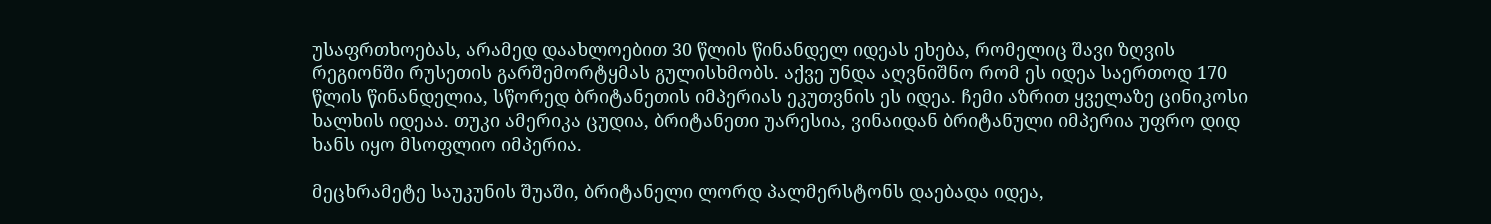უსაფრთხოებას, არამედ დაახლოებით 30 წლის წინანდელ იდეას ეხება, რომელიც შავი ზღვის რეგიონში რუსეთის გარშემორტყმას გულისხმობს. აქვე უნდა აღვნიშნო რომ ეს იდეა საერთოდ 170 წლის წინანდელია, სწორედ ბრიტანეთის იმპერიას ეკუთვნის ეს იდეა. ჩემი აზრით ყველაზე ცინიკოსი ხალხის იდეაა. თუკი ამერიკა ცუდია, ბრიტანეთი უარესია, ვინაიდან ბრიტანული იმპერია უფრო დიდ ხანს იყო მსოფლიო იმპერია.

მეცხრამეტე საუკუნის შუაში, ბრიტანელი ლორდ პალმერსტონს დაებადა იდეა,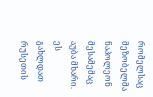რომელსაც მეზობელმა ნაპოლეონ მესამემაც აუბა მხარი. ეს გახლდათ რუსეთის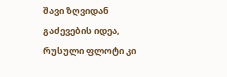შავი ზღვიდან გაძევების იდეა, რუსული ფლოტი კი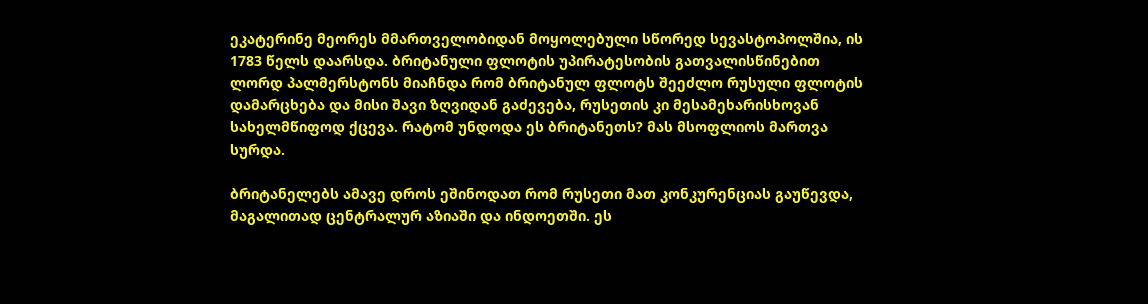ეკატერინე მეორეს მმართველობიდან მოყოლებული სწორედ სევასტოპოლშია, ის 1783 წელს დაარსდა. ბრიტანული ფლოტის უპირატესობის გათვალისწინებით ლორდ პალმერსტონს მიაჩნდა რომ ბრიტანულ ფლოტს შეეძლო რუსული ფლოტის დამარცხება და მისი შავი ზღვიდან გაძევება, რუსეთის კი მესამეხარისხოვან სახელმწიფოდ ქცევა. რატომ უნდოდა ეს ბრიტანეთს? მას მსოფლიოს მართვა სურდა.

ბრიტანელებს ამავე დროს ეშინოდათ რომ რუსეთი მათ კონკურენციას გაუწევდა, მაგალითად ცენტრალურ აზიაში და ინდოეთში. ეს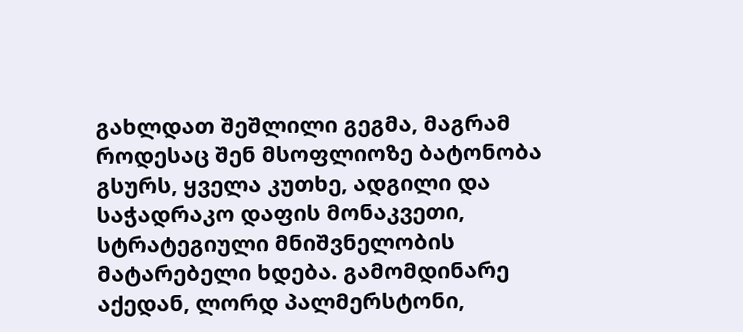გახლდათ შეშლილი გეგმა, მაგრამ როდესაც შენ მსოფლიოზე ბატონობა გსურს, ყველა კუთხე, ადგილი და საჭადრაკო დაფის მონაკვეთი, სტრატეგიული მნიშვნელობის მატარებელი ხდება. გამომდინარე აქედან, ლორდ პალმერსტონი,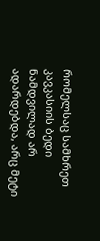რომელსაც სამხრეთ კავკასიის ბედი ნამდვილად არ ადარდებდა, არც მეტი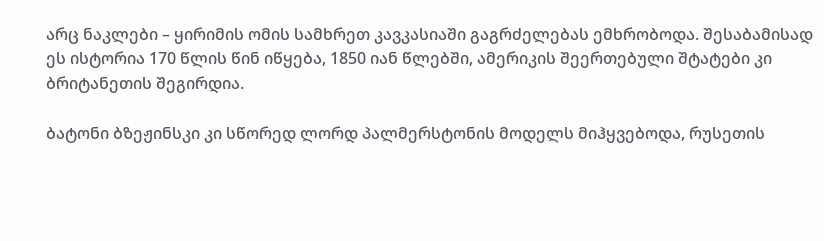არც ნაკლები – ყირიმის ომის სამხრეთ კავკასიაში გაგრძელებას ემხრობოდა. შესაბამისად ეს ისტორია 170 წლის წინ იწყება, 1850 იან წლებში, ამერიკის შეერთებული შტატები კი ბრიტანეთის შეგირდია.

ბატონი ბზეჟინსკი კი სწორედ ლორდ პალმერსტონის მოდელს მიჰყვებოდა, რუსეთის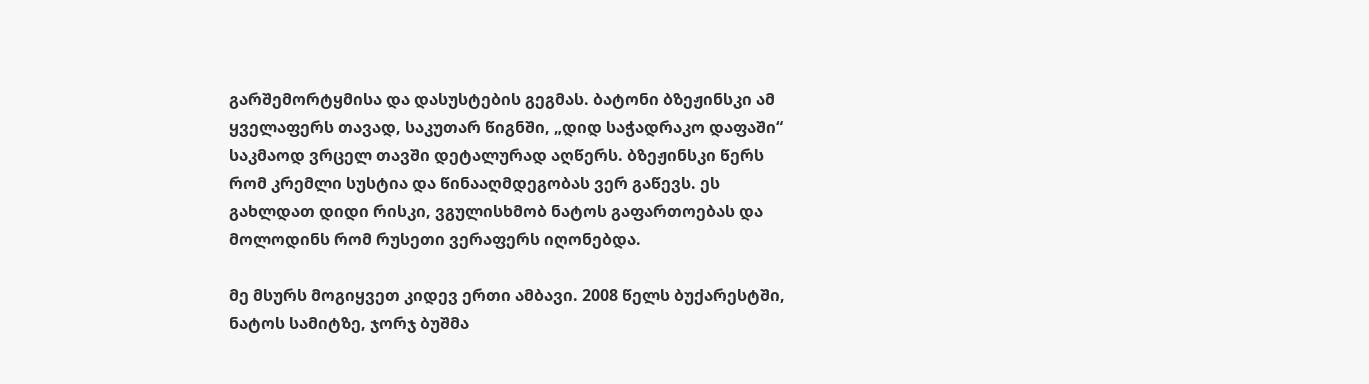გარშემორტყმისა და დასუსტების გეგმას. ბატონი ბზეჟინსკი ამ ყველაფერს თავად, საკუთარ წიგნში, „დიდ საჭადრაკო დაფაში“ საკმაოდ ვრცელ თავში დეტალურად აღწერს. ბზეჟინსკი წერს რომ კრემლი სუსტია და წინააღმდეგობას ვერ გაწევს. ეს გახლდათ დიდი რისკი, ვგულისხმობ ნატოს გაფართოებას და მოლოდინს რომ რუსეთი ვერაფერს იღონებდა.

მე მსურს მოგიყვეთ კიდევ ერთი ამბავი. 2008 წელს ბუქარესტში, ნატოს სამიტზე, ჯორჯ ბუშმა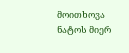მოითხოვა ნატოს მიერ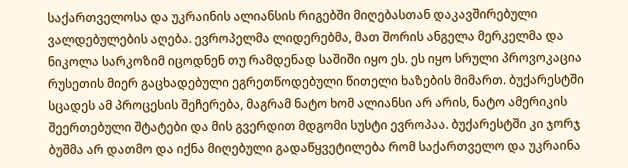საქართველოსა და უკრაინის ალიანსის რიგებში მიღებასთან დაკავშირებული ვალდებულების აღება. ევროპელმა ლიდერებმა, მათ შორის ანგელა მერკელმა და ნიკოლა სარკოზიმ იცოდნენ თუ რამდენად საშიში იყო ეს. ეს იყო სრული პროვოკაცია რუსეთის მიერ გაცხადებული ეგრეთწოდებული წითელი ხაზების მიმართ. ბუქარესტში სცადეს ამ პროცესის შეჩერება, მაგრამ ნატო ხომ ალიანსი არ არის, ნატო ამერიკის შეერთებული შტატები და მის გვერდით მდგომი სუსტი ევროპაა. ბუქარესტში კი ჯორჯ ბუშმა არ დათმო და იქნა მიღებული გადაწყვეტილება რომ საქართველო და უკრაინა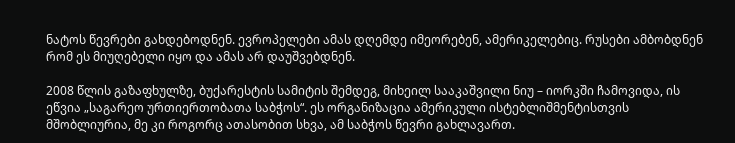ნატოს წევრები გახდებოდნენ. ევროპელები ამას დღემდე იმეორებენ, ამერიკელებიც. რუსები ამბობდნენ რომ ეს მიუღებელი იყო და ამას არ დაუშვებდნენ.

2008 წლის გაზაფხულზე, ბუქარესტის სამიტის შემდეგ, მიხეილ სააკაშვილი ნიუ – იორკში ჩამოვიდა, ის ეწვია „საგარეო ურთიერთობათა საბჭოს“. ეს ორგანიზაცია ამერიკული ისტებლიშმენტისთვის მშობლიურია, მე კი როგორც ათასობით სხვა, ამ საბჭოს წევრი გახლავართ.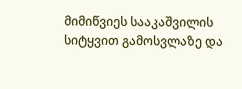მიმიწვიეს სააკაშვილის სიტყვით გამოსვლაზე და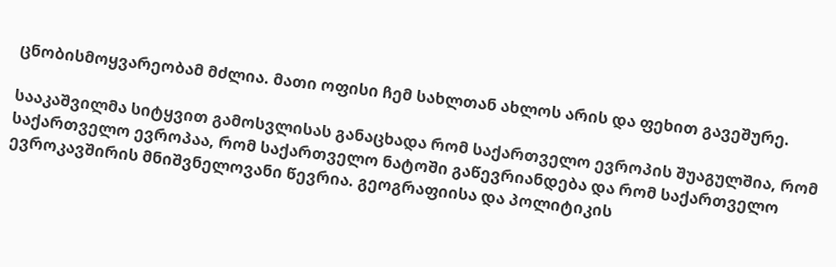ცნობისმოყვარეობამ მძლია. მათი ოფისი ჩემ სახლთან ახლოს არის და ფეხით გავეშურე.

სააკაშვილმა სიტყვით გამოსვლისას განაცხადა რომ საქართველო ევროპის შუაგულშია, რომ საქართველო ევროპაა, რომ საქართველო ნატოში გაწევრიანდება და რომ საქართველო ევროკავშირის მნიშვნელოვანი წევრია. გეოგრაფიისა და პოლიტიკის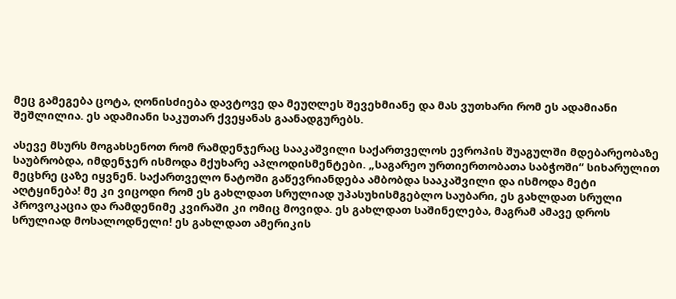მეც გამეგება ცოტა, ღონისძიება დავტოვე და მეუღლეს შევეხმიანე და მას ვუთხარი რომ ეს ადამიანი შეშლილია. ეს ადამიანი საკუთარ ქვეყანას გაანადგურებს.

ასევე მსურს მოგახსენოთ რომ რამდენჯერაც სააკაშვილი საქართველოს ევროპის შუაგულში მდებარეობაზე საუბრობდა, იმდენჯერ ისმოდა მქუხარე აპლოდისმენტები. „საგარეო ურთიერთობათა საბჭოში“ სიხარულით მეცხრე ცაზე იყვნენ. საქართველო ნატოში გაწევრიანდება ამბობდა სააკაშვილი და ისმოდა მეტი აღტყინება! მე კი ვიცოდი რომ ეს გახლდათ სრულიად უპასუხისმგებლო საუბარი, ეს გახლდათ სრული პროვოკაცია და რამდენიმე კვირაში კი ომიც მოვიდა. ეს გახლდათ საშინელება, მაგრამ ამავე დროს სრულიად მოსალოდნელი! ეს გახლდათ ამერიკის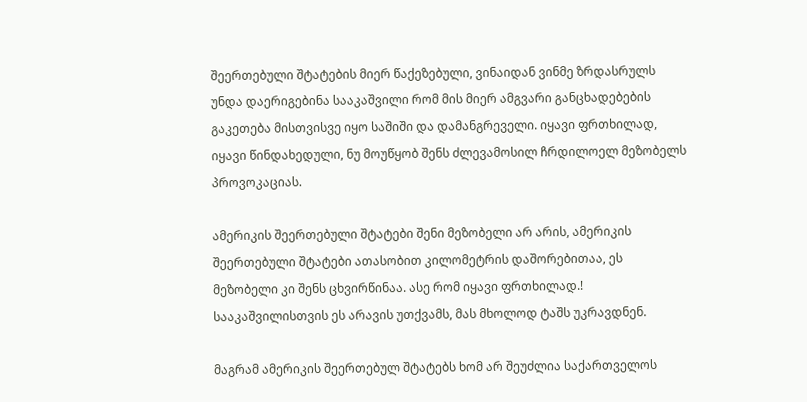შეერთებული შტატების მიერ წაქეზებული, ვინაიდან ვინმე ზრდასრულს უნდა დაერიგებინა სააკაშვილი რომ მის მიერ ამგვარი განცხადებების გაკეთება მისთვისვე იყო საშიში და დამანგრეველი. იყავი ფრთხილად, იყავი წინდახედული, ნუ მოუწყობ შენს ძლევამოსილ ჩრდილოელ მეზობელს პროვოკაციას.

ამერიკის შეერთებული შტატები შენი მეზობელი არ არის, ამერიკის შეერთებული შტატები ათასობით კილომეტრის დაშორებითაა, ეს მეზობელი კი შენს ცხვირწინაა. ასე რომ იყავი ფრთხილად.! სააკაშვილისთვის ეს არავის უთქვამს, მას მხოლოდ ტაშს უკრავდნენ.

მაგრამ ამერიკის შეერთებულ შტატებს ხომ არ შეუძლია საქართველოს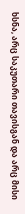ხსნა, არც საკუთარი თავისგან და არც მისი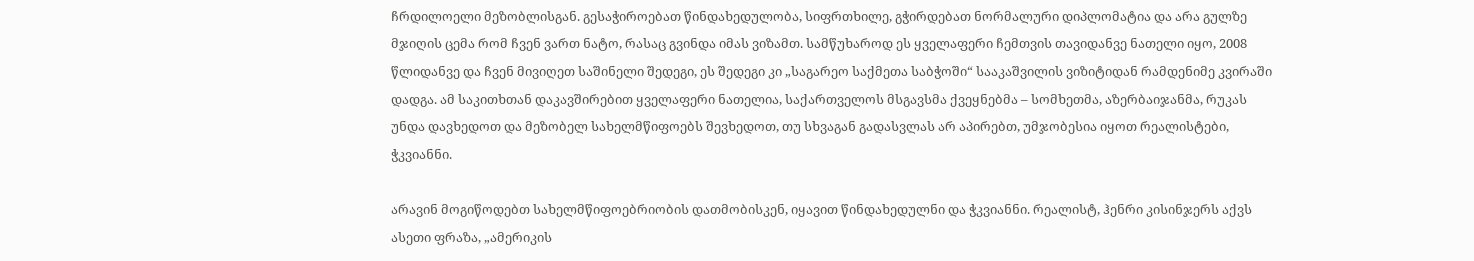ჩრდილოელი მეზობლისგან. გესაჭიროებათ წინდახედულობა, სიფრთხილე, გჭირდებათ ნორმალური დიპლომატია და არა გულზე მჯიღის ცემა რომ ჩვენ ვართ ნატო, რასაც გვინდა იმას ვიზამთ. სამწუხაროდ ეს ყველაფერი ჩემთვის თავიდანვე ნათელი იყო, 2008 წლიდანვე და ჩვენ მივიღეთ საშინელი შედეგი, ეს შედეგი კი „საგარეო საქმეთა საბჭოში“ სააკაშვილის ვიზიტიდან რამდენიმე კვირაში დადგა. ამ საკითხთან დაკავშირებით ყველაფერი ნათელია, საქართველოს მსგავსმა ქვეყნებმა – სომხეთმა, აზერბაიჯანმა, რუკას უნდა დავხედოთ და მეზობელ სახელმწიფოებს შევხედოთ, თუ სხვაგან გადასვლას არ აპირებთ, უმჯობესია იყოთ რეალისტები, ჭკვიანნი.

არავინ მოგიწოდებთ სახელმწიფოებრიობის დათმობისკენ, იყავით წინდახედულნი და ჭკვიანნი. რეალისტ, ჰენრი კისინჯერს აქვს ასეთი ფრაზა, „ამერიკის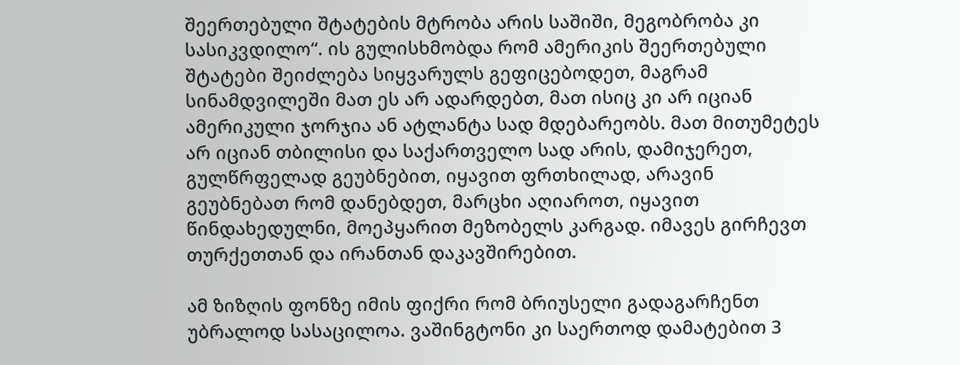შეერთებული შტატების მტრობა არის საშიში, მეგობრობა კი სასიკვდილო“. ის გულისხმობდა რომ ამერიკის შეერთებული შტატები შეიძლება სიყვარულს გეფიცებოდეთ, მაგრამ სინამდვილეში მათ ეს არ ადარდებთ, მათ ისიც კი არ იციან ამერიკული ჯორჯია ან ატლანტა სად მდებარეობს. მათ მითუმეტეს არ იციან თბილისი და საქართველო სად არის, დამიჯერეთ, გულწრფელად გეუბნებით, იყავით ფრთხილად, არავინ გეუბნებათ რომ დანებდეთ, მარცხი აღიაროთ, იყავით წინდახედულნი, მოეპყარით მეზობელს კარგად. იმავეს გირჩევთ თურქეთთან და ირანთან დაკავშირებით.

ამ ზიზღის ფონზე იმის ფიქრი რომ ბრიუსელი გადაგარჩენთ უბრალოდ სასაცილოა. ვაშინგტონი კი საერთოდ დამატებით 3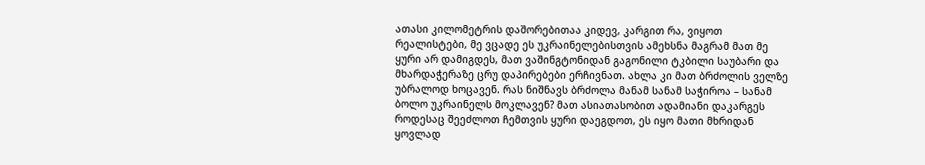ათასი კილომეტრის დაშორებითაა კიდევ, კარგით რა, ვიყოთ რეალისტები, მე ვცადე ეს უკრაინელებისთვის ამეხსნა მაგრამ მათ მე ყური არ დამიგდეს, მათ ვაშინგტონიდან გაგონილი ტკბილი საუბარი და მხარდაჭერაზე ცრუ დაპირებები ერჩივნათ. ახლა კი მათ ბრძოლის ველზე უბრალოდ ხოცავენ. რას ნიშნავს ბრძოლა მანამ სანამ საჭიროა – სანამ ბოლო უკრაინელს მოკლავენ? მათ ასიათასობით ადამიანი დაკარგეს როდესაც შეეძლოთ ჩემთვის ყური დაეგდოთ, ეს იყო მათი მხრიდან ყოვლად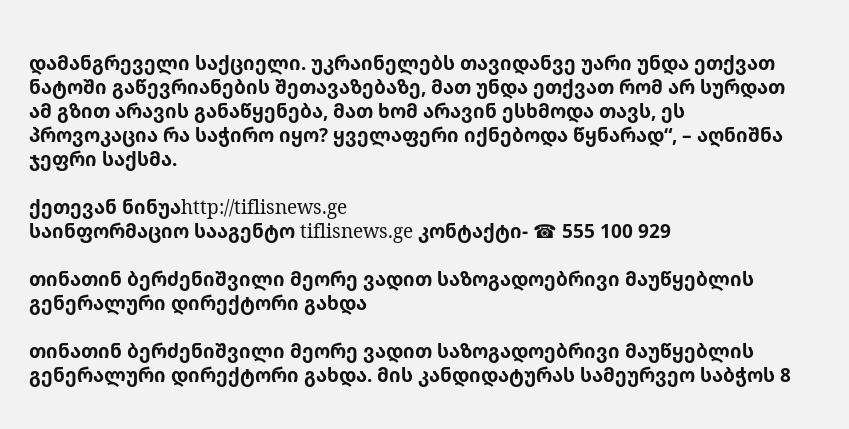დამანგრეველი საქციელი. უკრაინელებს თავიდანვე უარი უნდა ეთქვათ ნატოში გაწევრიანების შეთავაზებაზე, მათ უნდა ეთქვათ რომ არ სურდათ ამ გზით არავის განაწყენება, მათ ხომ არავინ ესხმოდა თავს, ეს პროვოკაცია რა საჭირო იყო? ყველაფერი იქნებოდა წყნარად“, – აღნიშნა ჯეფრი საქსმა.

ქეთევან ნინუაhttp://tiflisnews.ge
საინფორმაციო სააგენტო tiflisnews.ge კონტაქტი- ☎ 555 100 929

თინათინ ბერძენიშვილი მეორე ვადით საზოგადოებრივი მაუწყებლის გენერალური დირექტორი გახდა

თინათინ ბერძენიშვილი მეორე ვადით საზოგადოებრივი მაუწყებლის გენერალური დირექტორი გახდა. მის კანდიდატურას სამეურვეო საბჭოს 8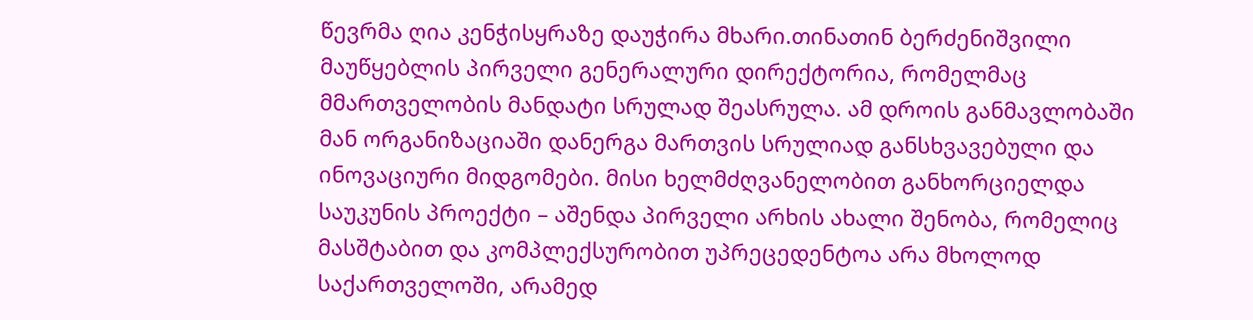წევრმა ღია კენჭისყრაზე დაუჭირა მხარი.თინათინ ბერძენიშვილი მაუწყებლის პირველი გენერალური დირექტორია, რომელმაც მმართველობის მანდატი სრულად შეასრულა. ამ დროის განმავლობაში მან ორგანიზაციაში დანერგა მართვის სრულიად განსხვავებული და ინოვაციური მიდგომები. მისი ხელმძღვანელობით განხორციელდა საუკუნის პროექტი – აშენდა პირველი არხის ახალი შენობა, რომელიც მასშტაბით და კომპლექსურობით უპრეცედენტოა არა მხოლოდ საქართველოში, არამედ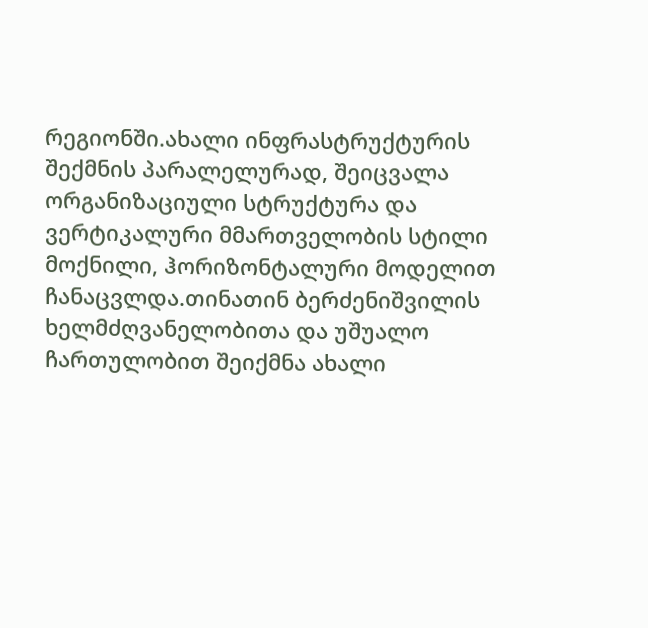რეგიონში.ახალი ინფრასტრუქტურის შექმნის პარალელურად, შეიცვალა ორგანიზაციული სტრუქტურა და ვერტიკალური მმართველობის სტილი მოქნილი, ჰორიზონტალური მოდელით ჩანაცვლდა.თინათინ ბერძენიშვილის ხელმძღვანელობითა და უშუალო ჩართულობით შეიქმნა ახალი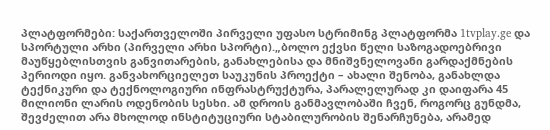პლატფორმები: საქართველოში პირველი უფასო სტრიმინგ პლატფორმა 1tvplay.ge და სპორტული არხი (პირველი არხი სპორტი).„ბოლო ექვსი წელი საზოგადოებრივი მაუწყებლისთვის განვითარების, განახლებისა და მნიშვნელოვანი გარდაქმნების პერიოდი იყო. განვახორციელეთ საუკუნის პროექტი – ახალი შენობა, განახლდა ტექნიკური და ტექნოლოგიური ინფრასტრუქტურა, პარალელურად კი დაიფარა 45 მილიონი ლარის ოდენობის სესხი. ამ დროის განმავლობაში ჩვენ, როგორც გუნდმა, შევძელით არა მხოლოდ ინსტიტუციური სტაბილურობის შენარჩუნება, არამედ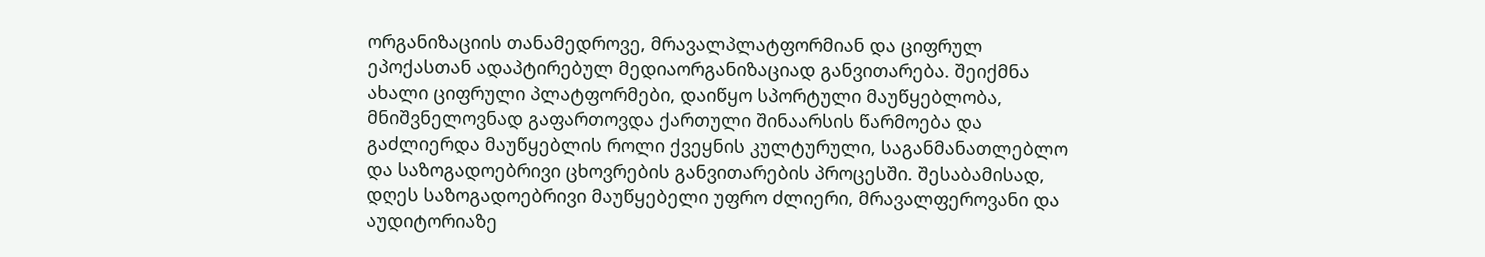ორგანიზაციის თანამედროვე, მრავალპლატფორმიან და ციფრულ ეპოქასთან ადაპტირებულ მედიაორგანიზაციად განვითარება. შეიქმნა ახალი ციფრული პლატფორმები, დაიწყო სპორტული მაუწყებლობა, მნიშვნელოვნად გაფართოვდა ქართული შინაარსის წარმოება და გაძლიერდა მაუწყებლის როლი ქვეყნის კულტურული, საგანმანათლებლო და საზოგადოებრივი ცხოვრების განვითარების პროცესში. შესაბამისად, დღეს საზოგადოებრივი მაუწყებელი უფრო ძლიერი, მრავალფეროვანი და აუდიტორიაზე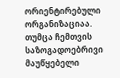ორიენტირებული ორგანიზაციაა. თუმცა ჩემთვის საზოგადოებრივი მაუწყებელი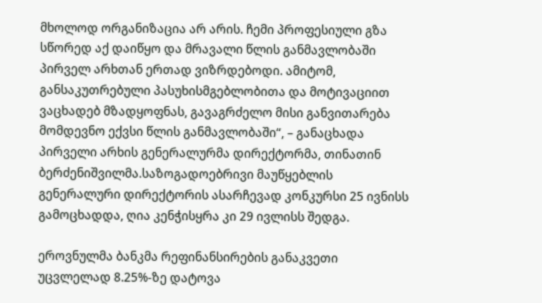მხოლოდ ორგანიზაცია არ არის. ჩემი პროფესიული გზა სწორედ აქ დაიწყო და მრავალი წლის განმავლობაში პირველ არხთან ერთად ვიზრდებოდი. ამიტომ, განსაკუთრებული პასუხისმგებლობითა და მოტივაციით ვაცხადებ მზადყოფნას, გავაგრძელო მისი განვითარება მომდევნო ექვსი წლის განმავლობაში“, – განაცხადა პირველი არხის გენერალურმა დირექტორმა, თინათინ ბერძენიშვილმა.საზოგადოებრივი მაუწყებლის გენერალური დირექტორის ასარჩევად კონკურსი 25 ივნისს გამოცხადდა, ღია კენჭისყრა კი 29 ივლისს შედგა.

ეროვნულმა ბანკმა რეფინანსირების განაკვეთი უცვლელად 8.25%-ზე დატოვა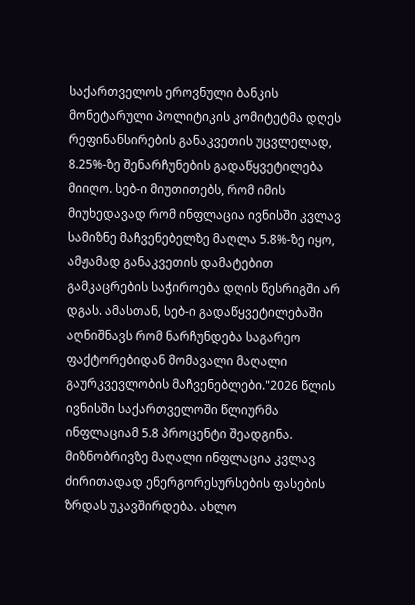საქართველოს ეროვნული ბანკის მონეტარული პოლიტიკის კომიტეტმა დღეს რეფინანსირების განაკვეთის უცვლელად, 8.25%-ზე შენარჩუნების გადაწყვეტილება მიიღო. სებ-ი მიუთითებს, რომ იმის მიუხედავად რომ ინფლაცია ივნისში კვლავ სამიზნე მაჩვენებელზე მაღლა 5.8%-ზე იყო, ამჟამად განაკვეთის დამატებით გამკაცრების საჭიროება დღის წესრიგში არ დგას. ამასთან, სებ-ი გადაწყვეტილებაში აღნიშნავს რომ ნარჩუნდება საგარეო ფაქტორებიდან მომავალი მაღალი გაურკვევლობის მაჩვენებლები."2026 წლის ივნისში საქართველოში წლიურმა ინფლაციამ 5.8 პროცენტი შეადგინა. მიზნობრივზე მაღალი ინფლაცია კვლავ ძირითადად ენერგორესურსების ფასების ზრდას უკავშირდება. ახლო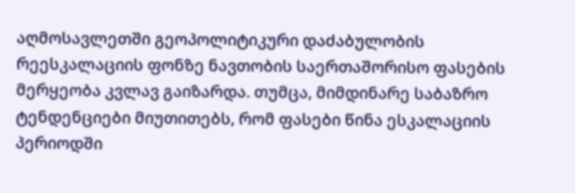აღმოსავლეთში გეოპოლიტიკური დაძაბულობის რეესკალაციის ფონზე ნავთობის საერთაშორისო ფასების მერყეობა კვლავ გაიზარდა. თუმცა, მიმდინარე საბაზრო ტენდენციები მიუთითებს, რომ ფასები წინა ესკალაციის პერიოდში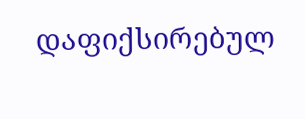დაფიქსირებულ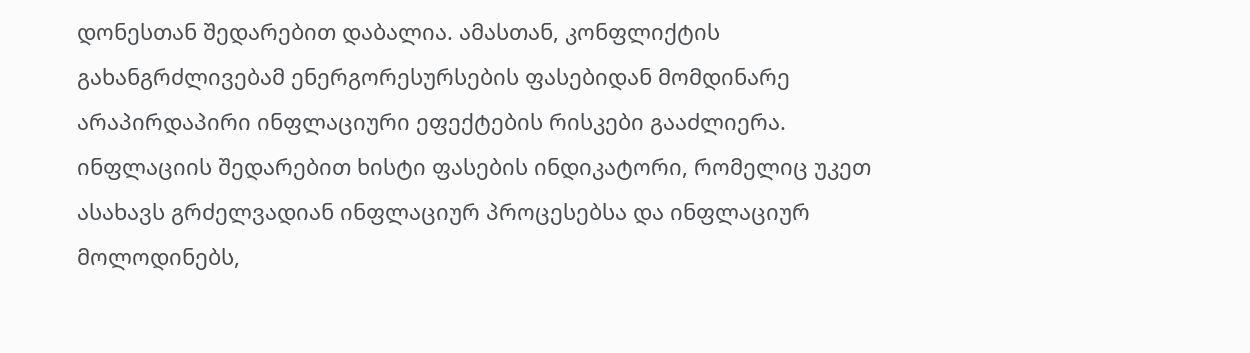დონესთან შედარებით დაბალია. ამასთან, კონფლიქტის გახანგრძლივებამ ენერგორესურსების ფასებიდან მომდინარე არაპირდაპირი ინფლაციური ეფექტების რისკები გააძლიერა. ინფლაციის შედარებით ხისტი ფასების ინდიკატორი, რომელიც უკეთ ასახავს გრძელვადიან ინფლაციურ პროცესებსა და ინფლაციურ მოლოდინებს,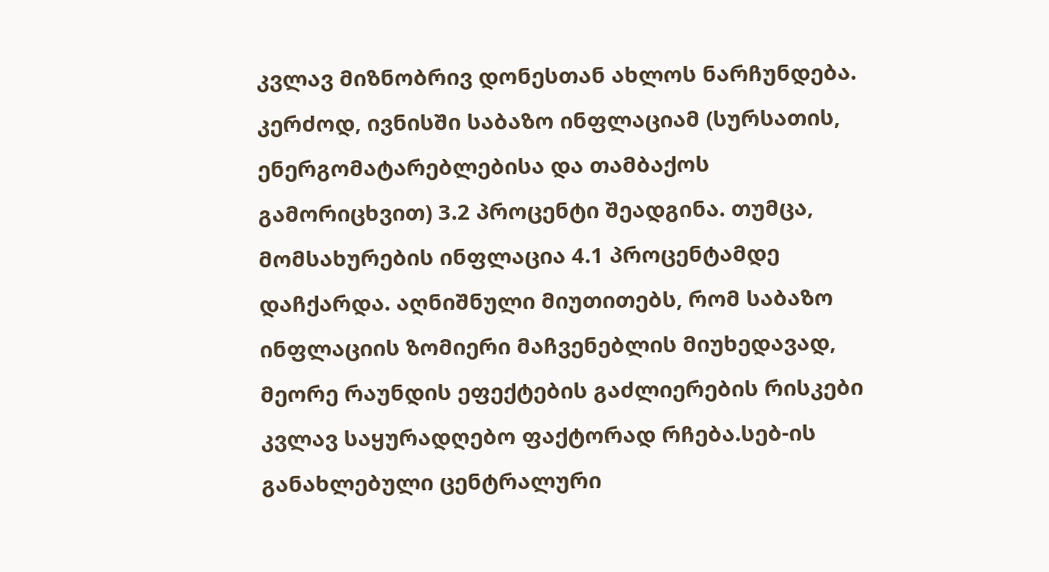კვლავ მიზნობრივ დონესთან ახლოს ნარჩუნდება. კერძოდ, ივნისში საბაზო ინფლაციამ (სურსათის, ენერგომატარებლებისა და თამბაქოს გამორიცხვით) 3.2 პროცენტი შეადგინა. თუმცა, მომსახურების ინფლაცია 4.1 პროცენტამდე დაჩქარდა. აღნიშნული მიუთითებს, რომ საბაზო ინფლაციის ზომიერი მაჩვენებლის მიუხედავად, მეორე რაუნდის ეფექტების გაძლიერების რისკები კვლავ საყურადღებო ფაქტორად რჩება.სებ-ის განახლებული ცენტრალური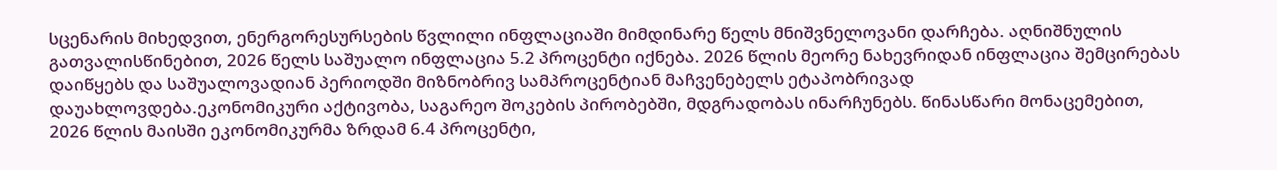სცენარის მიხედვით, ენერგორესურსების წვლილი ინფლაციაში მიმდინარე წელს მნიშვნელოვანი დარჩება. აღნიშნულის გათვალისწინებით, 2026 წელს საშუალო ინფლაცია 5.2 პროცენტი იქნება. 2026 წლის მეორე ნახევრიდან ინფლაცია შემცირებას დაიწყებს და საშუალოვადიან პერიოდში მიზნობრივ სამპროცენტიან მაჩვენებელს ეტაპობრივად დაუახლოვდება.ეკონომიკური აქტივობა, საგარეო შოკების პირობებში, მდგრადობას ინარჩუნებს. წინასწარი მონაცემებით, 2026 წლის მაისში ეკონომიკურმა ზრდამ 6.4 პროცენტი,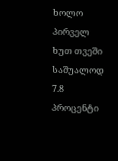ხოლო პირველ ხუთ თვეში საშუალოდ 7.8 პროცენტი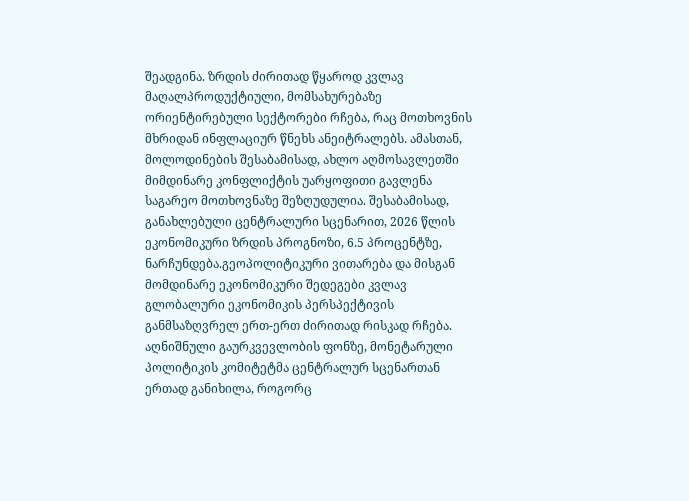შეადგინა. ზრდის ძირითად წყაროდ კვლავ მაღალპროდუქტიული, მომსახურებაზე ორიენტირებული სექტორები რჩება, რაც მოთხოვნის მხრიდან ინფლაციურ წნეხს ანეიტრალებს. ამასთან, მოლოდინების შესაბამისად, ახლო აღმოსავლეთში მიმდინარე კონფლიქტის უარყოფითი გავლენა საგარეო მოთხოვნაზე შეზღუდულია. შესაბამისად, განახლებული ცენტრალური სცენარით, 2026 წლის ეკონომიკური ზრდის პროგნოზი, 6.5 პროცენტზე, ნარჩუნდება.გეოპოლიტიკური ვითარება და მისგან მომდინარე ეკონომიკური შედეგები კვლავ გლობალური ეკონომიკის პერსპექტივის განმსაზღვრელ ერთ-ერთ ძირითად რისკად რჩება. აღნიშნული გაურკვევლობის ფონზე, მონეტარული პოლიტიკის კომიტეტმა ცენტრალურ სცენართან ერთად განიხილა, როგორც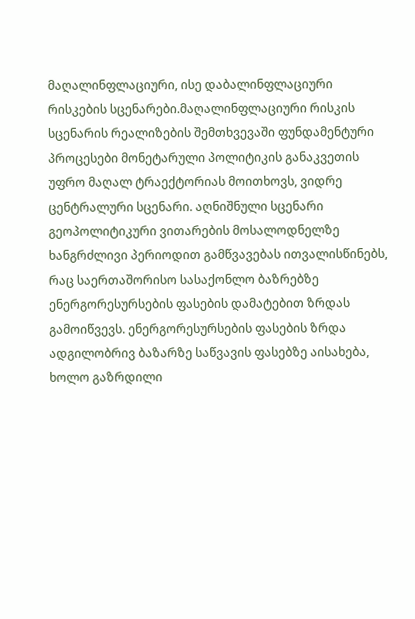მაღალინფლაციური, ისე დაბალინფლაციური რისკების სცენარები.მაღალინფლაციური რისკის სცენარის რეალიზების შემთხვევაში ფუნდამენტური პროცესები მონეტარული პოლიტიკის განაკვეთის უფრო მაღალ ტრაექტორიას მოითხოვს, ვიდრე ცენტრალური სცენარი. აღნიშნული სცენარი გეოპოლიტიკური ვითარების მოსალოდნელზე ხანგრძლივი პერიოდით გამწვავებას ითვალისწინებს, რაც საერთაშორისო სასაქონლო ბაზრებზე ენერგორესურსების ფასების დამატებით ზრდას გამოიწვევს. ენერგორესურსების ფასების ზრდა ადგილობრივ ბაზარზე საწვავის ფასებზე აისახება, ხოლო გაზრდილი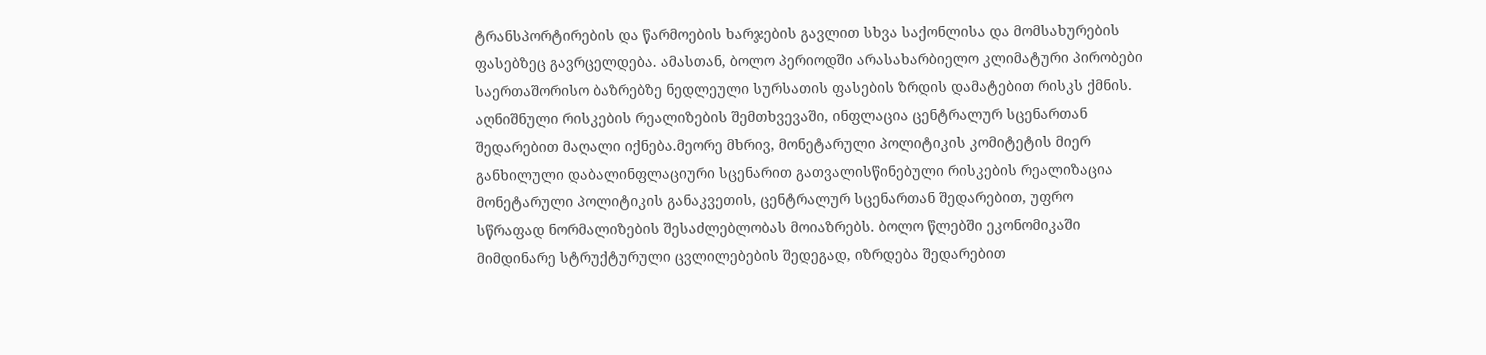ტრანსპორტირების და წარმოების ხარჯების გავლით სხვა საქონლისა და მომსახურების ფასებზეც გავრცელდება. ამასთან, ბოლო პერიოდში არასახარბიელო კლიმატური პირობები საერთაშორისო ბაზრებზე ნედლეული სურსათის ფასების ზრდის დამატებით რისკს ქმნის. აღნიშნული რისკების რეალიზების შემთხვევაში, ინფლაცია ცენტრალურ სცენართან შედარებით მაღალი იქნება.მეორე მხრივ, მონეტარული პოლიტიკის კომიტეტის მიერ განხილული დაბალინფლაციური სცენარით გათვალისწინებული რისკების რეალიზაცია მონეტარული პოლიტიკის განაკვეთის, ცენტრალურ სცენართან შედარებით, უფრო სწრაფად ნორმალიზების შესაძლებლობას მოიაზრებს. ბოლო წლებში ეკონომიკაში მიმდინარე სტრუქტურული ცვლილებების შედეგად, იზრდება შედარებით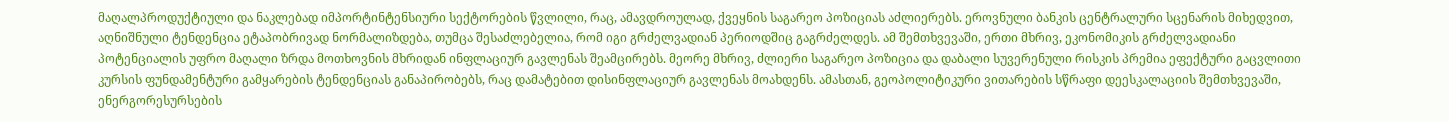მაღალპროდუქტიული და ნაკლებად იმპორტინტენსიური სექტორების წვლილი, რაც, ამავდროულად, ქვეყნის საგარეო პოზიციას აძლიერებს. ეროვნული ბანკის ცენტრალური სცენარის მიხედვით, აღნიშნული ტენდენცია ეტაპობრივად ნორმალიზდება, თუმცა შესაძლებელია, რომ იგი გრძელვადიან პერიოდშიც გაგრძელდეს. ამ შემთხვევაში, ერთი მხრივ, ეკონომიკის გრძელვადიანი პოტენციალის უფრო მაღალი ზრდა მოთხოვნის მხრიდან ინფლაციურ გავლენას შეამცირებს. მეორე მხრივ, ძლიერი საგარეო პოზიცია და დაბალი სუვერენული რისკის პრემია ეფექტური გაცვლითი კურსის ფუნდამენტური გამყარების ტენდენციას განაპირობებს, რაც დამატებით დისინფლაციურ გავლენას მოახდენს. ამასთან, გეოპოლიტიკური ვითარების სწრაფი დეესკალაციის შემთხვევაში, ენერგორესურსების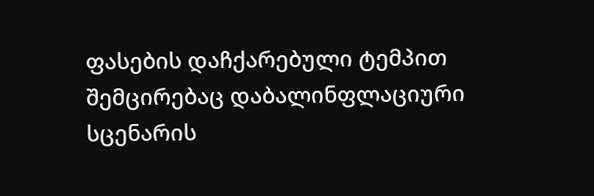ფასების დაჩქარებული ტემპით შემცირებაც დაბალინფლაციური სცენარის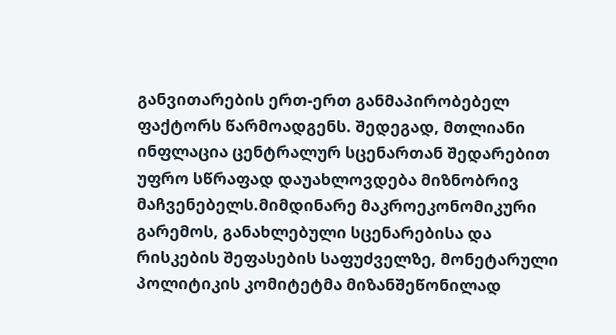განვითარების ერთ-ერთ განმაპირობებელ ფაქტორს წარმოადგენს. შედეგად, მთლიანი ინფლაცია ცენტრალურ სცენართან შედარებით უფრო სწრაფად დაუახლოვდება მიზნობრივ მაჩვენებელს.მიმდინარე მაკროეკონომიკური გარემოს, განახლებული სცენარებისა და რისკების შეფასების საფუძველზე, მონეტარული პოლიტიკის კომიტეტმა მიზანშეწონილად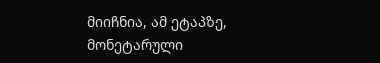მიიჩნია, ამ ეტაპზე, მონეტარული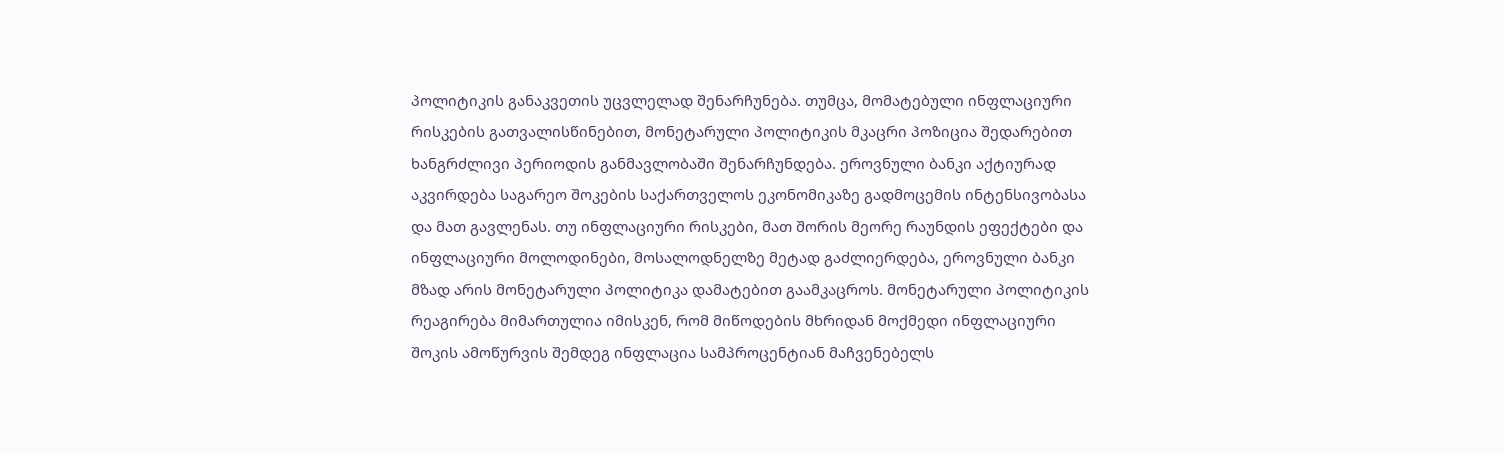პოლიტიკის განაკვეთის უცვლელად შენარჩუნება. თუმცა, მომატებული ინფლაციური რისკების გათვალისწინებით, მონეტარული პოლიტიკის მკაცრი პოზიცია შედარებით ხანგრძლივი პერიოდის განმავლობაში შენარჩუნდება. ეროვნული ბანკი აქტიურად აკვირდება საგარეო შოკების საქართველოს ეკონომიკაზე გადმოცემის ინტენსივობასა და მათ გავლენას. თუ ინფლაციური რისკები, მათ შორის მეორე რაუნდის ეფექტები და ინფლაციური მოლოდინები, მოსალოდნელზე მეტად გაძლიერდება, ეროვნული ბანკი მზად არის მონეტარული პოლიტიკა დამატებით გაამკაცროს. მონეტარული პოლიტიკის რეაგირება მიმართულია იმისკენ, რომ მიწოდების მხრიდან მოქმედი ინფლაციური შოკის ამოწურვის შემდეგ ინფლაცია სამპროცენტიან მაჩვენებელს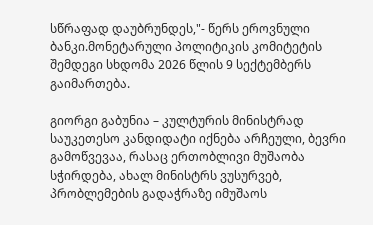სწრაფად დაუბრუნდეს,"- წერს ეროვნული ბანკი.მონეტარული პოლიტიკის კომიტეტის შემდეგი სხდომა 2026 წლის 9 სექტემბერს გაიმართება.

გიორგი გაბუნია – კულტურის მინისტრად საუკეთესო კანდიდატი იქნება არჩეული, ბევრი გამოწვევაა, რასაც ერთობლივი მუშაობა სჭირდება, ახალ მინისტრს ვუსურვებ, პრობლემების გადაჭრაზე იმუშაოს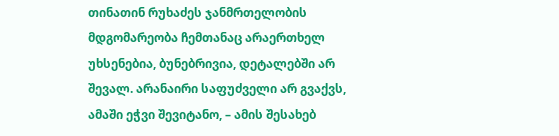თინათინ რუხაძეს ჯანმრთელობის მდგომარეობა ჩემთანაც არაერთხელ უხსენებია, ბუნებრივია, დეტალებში არ შევალ. არანაირი საფუძველი არ გვაქვს, ამაში ეჭვი შევიტანო, – ამის შესახებ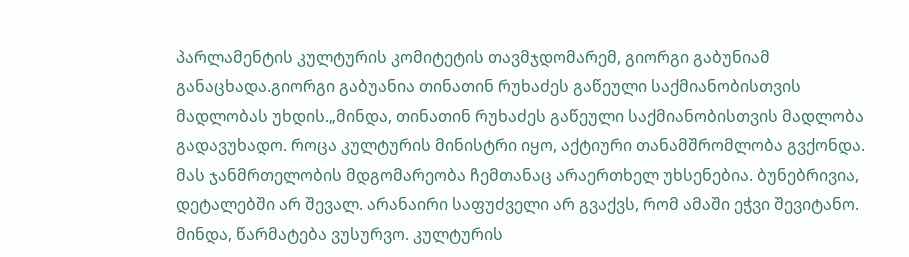პარლამენტის კულტურის კომიტეტის თავმჯდომარემ, გიორგი გაბუნიამ განაცხადა.გიორგი გაბუანია თინათინ რუხაძეს გაწეული საქმიანობისთვის მადლობას უხდის.„მინდა, თინათინ რუხაძეს გაწეული საქმიანობისთვის მადლობა გადავუხადო. როცა კულტურის მინისტრი იყო, აქტიური თანამშრომლობა გვქონდა. მას ჯანმრთელობის მდგომარეობა ჩემთანაც არაერთხელ უხსენებია. ბუნებრივია, დეტალებში არ შევალ. არანაირი საფუძველი არ გვაქვს, რომ ამაში ეჭვი შევიტანო. მინდა, წარმატება ვუსურვო. კულტურის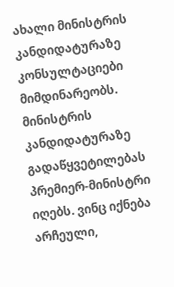ახალი მინისტრის კანდიდატურაზე კონსულტაციები მიმდინარეობს. მინისტრის კანდიდატურაზე გადაწყვეტილებას პრემიერ-მინისტრი იღებს. ვინც იქნება არჩეული,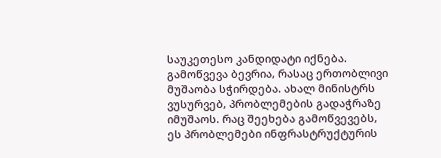საუკეთესო კანდიდატი იქნება. გამოწვევა ბევრია, რასაც ერთობლივი მუშაობა სჭირდება. ახალ მინისტრს ვუსურვებ, პრობლემების გადაჭრაზე იმუშაოს. რაც შეეხება გამოწვევებს, ეს პრობლემები ინფრასტრუქტურის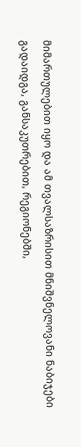მიმართულებით იყო და ამ თვალსაზრისით მნიშვნელოვანი ნაბიჯები გადაიდგა, განსაკუთრებით, რეგიონებში,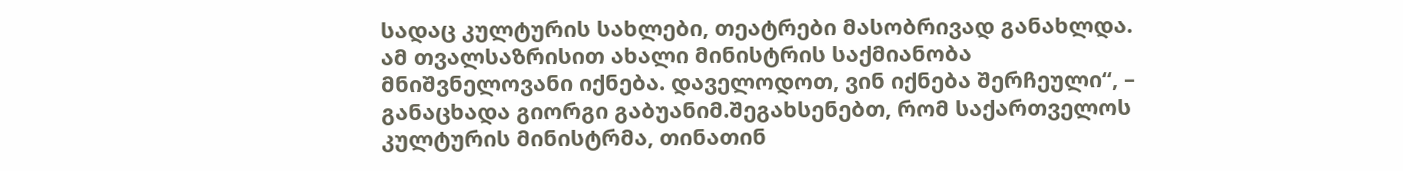სადაც კულტურის სახლები, თეატრები მასობრივად განახლდა. ამ თვალსაზრისით ახალი მინისტრის საქმიანობა მნიშვნელოვანი იქნება. დაველოდოთ, ვინ იქნება შერჩეული“, – განაცხადა გიორგი გაბუანიმ.შეგახსენებთ, რომ საქართველოს კულტურის მინისტრმა, თინათინ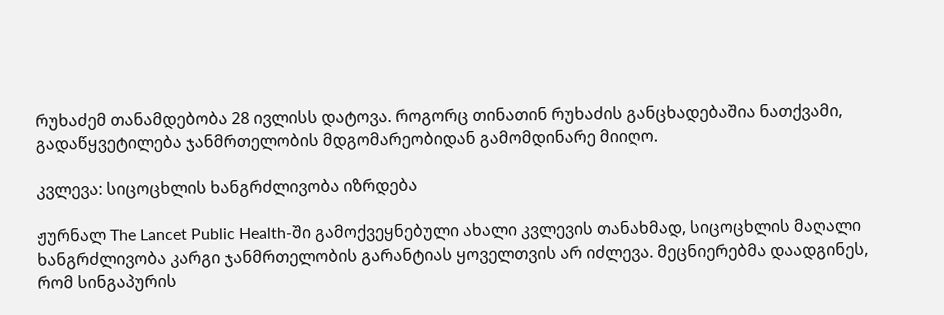რუხაძემ თანამდებობა 28 ივლისს დატოვა. როგორც თინათინ რუხაძის განცხადებაშია ნათქვამი, გადაწყვეტილება ჯანმრთელობის მდგომარეობიდან გამომდინარე მიიღო.

კვლევა: სიცოცხლის ხანგრძლივობა იზრდება

ჟურნალ The Lancet Public Health-ში გამოქვეყნებული ახალი კვლევის თანახმად, სიცოცხლის მაღალი ხანგრძლივობა კარგი ჯანმრთელობის გარანტიას ყოველთვის არ იძლევა. მეცნიერებმა დაადგინეს, რომ სინგაპურის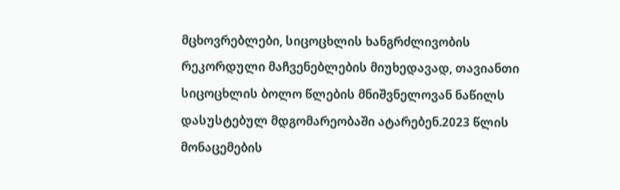მცხოვრებლები, სიცოცხლის ხანგრძლივობის რეკორდული მაჩვენებლების მიუხედავად, თავიანთი სიცოცხლის ბოლო წლების მნიშვნელოვან ნაწილს დასუსტებულ მდგომარეობაში ატარებენ.2023 წლის მონაცემების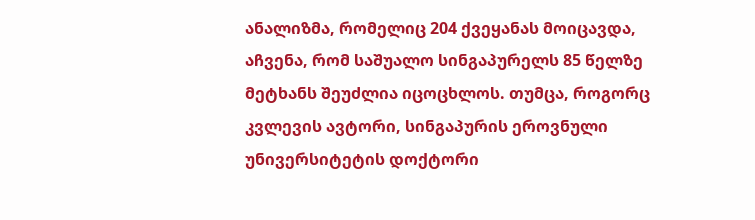ანალიზმა, რომელიც 204 ქვეყანას მოიცავდა, აჩვენა, რომ საშუალო სინგაპურელს 85 წელზე მეტხანს შეუძლია იცოცხლოს. თუმცა, როგორც კვლევის ავტორი, სინგაპურის ეროვნული უნივერსიტეტის დოქტორი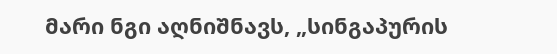მარი ნგი აღნიშნავს, „სინგაპურის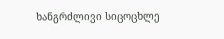ხანგრძლივი სიცოცხლე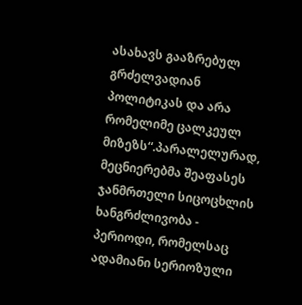ასახავს გააზრებულ გრძელვადიან პოლიტიკას და არა რომელიმე ცალკეულ მიზეზს“.პარალელურად, მეცნიერებმა შეაფასეს ჯანმრთელი სიცოცხლის ხანგრძლივობა - პერიოდი, რომელსაც ადამიანი სერიოზული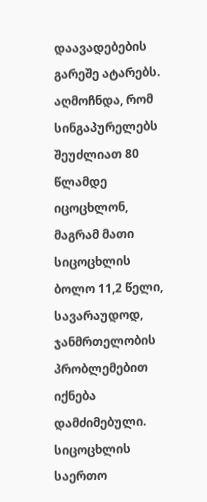დაავადებების გარეშე ატარებს. აღმოჩნდა, რომ სინგაპურელებს შეუძლიათ 80 წლამდე იცოცხლონ, მაგრამ მათი სიცოცხლის ბოლო 11,2 წელი, სავარაუდოდ, ჯანმრთელობის პრობლემებით იქნება დამძიმებული. სიცოცხლის საერთო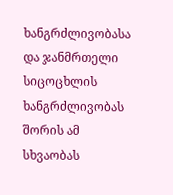ხანგრძლივობასა და ჯანმრთელი სიცოცხლის ხანგრძლივობას შორის ამ სხვაობას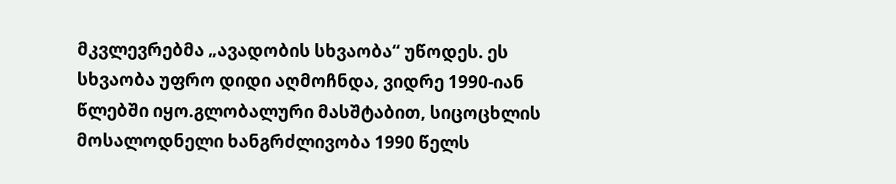მკვლევრებმა „ავადობის სხვაობა“ უწოდეს. ეს სხვაობა უფრო დიდი აღმოჩნდა, ვიდრე 1990-იან წლებში იყო.გლობალური მასშტაბით, სიცოცხლის მოსალოდნელი ხანგრძლივობა 1990 წელს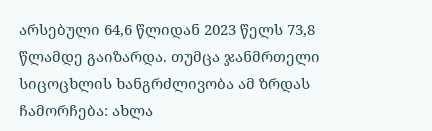არსებული 64,6 წლიდან 2023 წელს 73,8 წლამდე გაიზარდა. თუმცა ჯანმრთელი სიცოცხლის ხანგრძლივობა ამ ზრდას ჩამორჩება: ახლა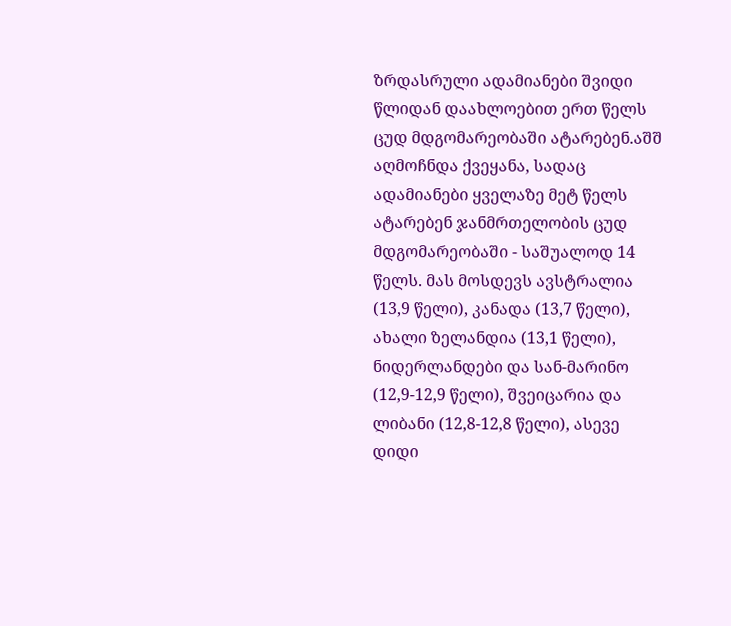ზრდასრული ადამიანები შვიდი წლიდან დაახლოებით ერთ წელს ცუდ მდგომარეობაში ატარებენ.აშშ აღმოჩნდა ქვეყანა, სადაც ადამიანები ყველაზე მეტ წელს ატარებენ ჯანმრთელობის ცუდ მდგომარეობაში - საშუალოდ 14 წელს. მას მოსდევს ავსტრალია (13,9 წელი), კანადა (13,7 წელი), ახალი ზელანდია (13,1 წელი), ნიდერლანდები და სან-მარინო (12,9-12,9 წელი), შვეიცარია და ლიბანი (12,8-12,8 წელი), ასევე დიდი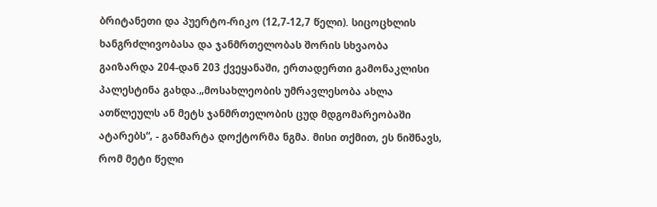ბრიტანეთი და პუერტო-რიკო (12,7-12,7 წელი). სიცოცხლის ხანგრძლივობასა და ჯანმრთელობას შორის სხვაობა გაიზარდა 204-დან 203 ქვეყანაში, ერთადერთი გამონაკლისი პალესტინა გახდა.„მოსახლეობის უმრავლესობა ახლა ათწლეულს ან მეტს ჯანმრთელობის ცუდ მდგომარეობაში ატარებს“, - განმარტა დოქტორმა ნგმა. მისი თქმით, ეს ნიშნავს, რომ მეტი წელი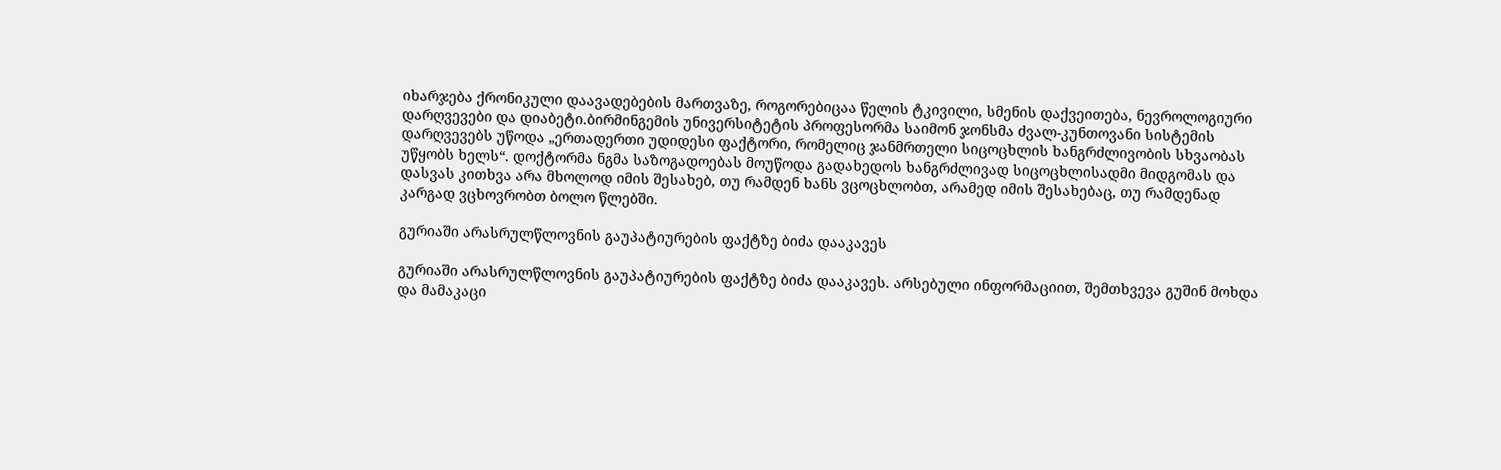იხარჯება ქრონიკული დაავადებების მართვაზე, როგორებიცაა წელის ტკივილი, სმენის დაქვეითება, ნევროლოგიური დარღვევები და დიაბეტი.ბირმინგემის უნივერსიტეტის პროფესორმა საიმონ ჯონსმა ძვალ-კუნთოვანი სისტემის დარღვევებს უწოდა „ერთადერთი უდიდესი ფაქტორი, რომელიც ჯანმრთელი სიცოცხლის ხანგრძლივობის სხვაობას უწყობს ხელს“. დოქტორმა ნგმა საზოგადოებას მოუწოდა გადახედოს ხანგრძლივად სიცოცხლისადმი მიდგომას და დასვას კითხვა არა მხოლოდ იმის შესახებ, თუ რამდენ ხანს ვცოცხლობთ, არამედ იმის შესახებაც, თუ რამდენად კარგად ვცხოვრობთ ბოლო წლებში.

გურიაში არასრულწლოვნის გაუპატიურების ფაქტზე ბიძა დააკავეს

გურიაში არასრულწლოვნის გაუპატიურების ფაქტზე ბიძა დააკავეს. არსებული ინფორმაციით, შემთხვევა გუშინ მოხდა და მამაკაცი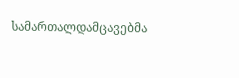სამართალდამცავებმა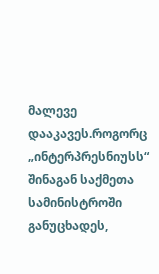მალევე დააკავეს.როგორც „ინტერპრესნიუსს“ შინაგან საქმეთა სამინისტროში განუცხადეს,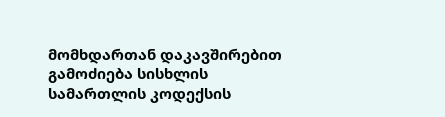მომხდართან დაკავშირებით გამოძიება სისხლის სამართლის კოდექსის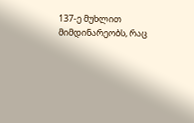137-ე მუხლით მიმდინარეობს, რაც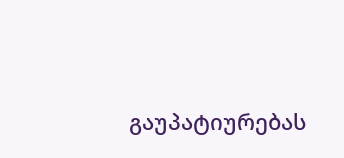გაუპატიურებას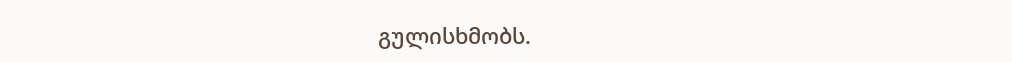გულისხმობს.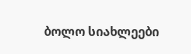ბოლო სიახლეები